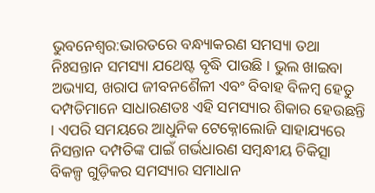ଭୁବନେଶ୍ୱର:ଭାରତରେ ବନ୍ଧ୍ୟାକରଣ ସମସ୍ୟା ତଥା ନିଃସନ୍ତାନ ସମସ୍ୟା ଯଥେଷ୍ଟ ବୃଦ୍ଧି ପାଉଛି । ଭୁଲ ଖାଇବା ଅଭ୍ୟାସ, ଖରାପ ଜୀବନଶୈଳୀ ଏବଂ ବିବାହ ବିଳମ୍ବ ହେତୁ ଦମ୍ପତିମାନେ ସାଧାରଣତଃ ଏହି ସମସ୍ୟାର ଶିକାର ହେଉଛନ୍ତି । ଏପରି ସମୟରେ ଆଧୁନିକ ଟେକ୍ନୋଲୋଜି ସାହାଯ୍ୟରେ ନିସନ୍ତାନ ଦମ୍ପତିଙ୍କ ପାଇଁ ଗର୍ଭଧାରଣ ସମ୍ବନ୍ଧୀୟ ଚିକିତ୍ସା ବିକଳ୍ପ ଗୁଡ଼ିକର ସମସ୍ୟାର ସମାଧାନ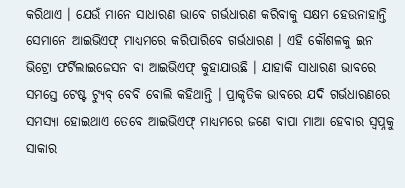କରିଥାଏ । ଯେଉଁ ମାନେ ସାଧାରଣ ଭାବେ ଗର୍ଭଧାରଣ କରିବାକୁ ସକ୍ଷମ ହେଉନାହାନ୍ତି ସେମାନେ ଆଇଭିଏଫ୍ ମାଧ୍ୟମରେ କରିପାରିବେ ଗର୍ଭଧାରଣ । ଏହି କୌଶଳକୁ ଇନ ଭିଟ୍ରୋ ଫର୍ଟିଲାଇଜେସନ ବା ଆଇଭିଏଫ୍ କୁହାଯାଉଛି । ଯାହାକି ସାଧାରଣ ଭାବରେ ସମସ୍ତେ ଟେଷ୍ଟ ଟ୍ୟୁବ୍ ବେବି ବୋଲି କହିଥାନ୍ତି । ପ୍ରାକୃତିକ ଭାବରେ ଯଦି ଗର୍ଭଧାରଣରେ ସମସ୍ୟା ହୋଇଥାଏ ତେବେ ଆଇଭିଏଫ୍ ମାଧ୍ୟମରେ ଜଣେ ବାପା ମାଆ ହେବାର ସ୍ବପ୍ନକୁ ସାକାର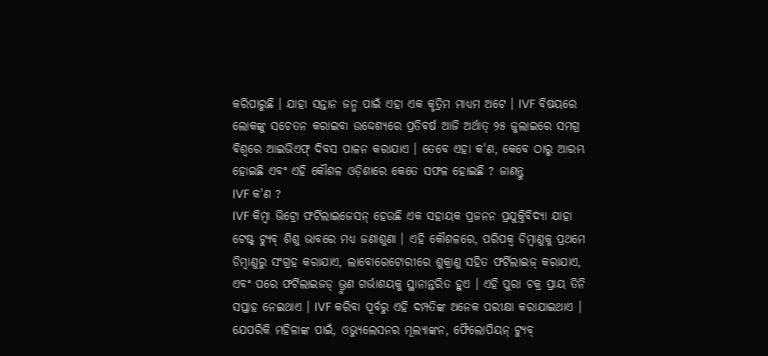କରିପାରୁଛି । ଯାହା ସନ୍ତାନ ଜନ୍ମ ପାଇଁ ଏହା ଏକ କୃତ୍ରିମ ମାଧ୍ୟମ ଅଟେ । IVF ବିଷୟରେ ଲୋକଙ୍କୁ ସଚେତନ କରାଇବା ଉଦ୍ଦେଶ୍ୟରେ ପ୍ରତିବର୍ଷ ଆଜି ଅର୍ଥାତ୍ ୨୫ ଜୁଲାଇରେ ସମଗ୍ର ବିଶ୍ୱରେ ଆଇଭିଏଫ୍ ଦିବସ ପାଳନ କରାଯାଏ । ତେବେ ଏହା କ'ଣ, କେବେ ଠାରୁ ଆରମ୍ଭ ହୋଇଛି ଏବଂ ଏହି କୌଶଳ ଓଡ଼ିଶାରେ କେତେ ସଫଳ ହୋଇଛି ? ଜାଣନ୍ତୁ
IVF କ'ଣ ?
IVF କିମ୍ବା ଭିଟ୍ରୋ ଫର୍ଟିଲାଇଜେସନ୍ ହେଉଛି ଏକ ସହାୟକ ପ୍ରଜନନ ପ୍ରଯୁକ୍ତିବିଦ୍ୟା ଯାହା ଟେଷ୍ଟ୍ ଟ୍ୟୁବ୍ ଶିଶୁ ଭାବରେ ମଧ୍ୟ ଜଣାଶୁଣା । ଏହି କୌଶଳରେ, ପରିପକ୍ବ ଡିମ୍ବାଣୁକୁ ପ୍ରଥମେ ଡିମ୍ବାଣୁରୁ ସଂଗ୍ରହ କରାଯାଏ, ଲାବୋରେଟୋରୀରେ ଶୁକ୍ରାଣୁ ସହିତ ଫର୍ଟିଲାଇଜ୍ କରାଯାଏ, ଏବଂ ପରେ ଫର୍ଟିଲାଇଜଡ୍ ଭ୍ରୁଣ ଗର୍ଭାଶୟକୁ ସ୍ଥାନାନ୍ତରିତ ହୁଏ । ଏହି ପୁରା ଚକ୍ର ପ୍ରାୟ ତିନି ସପ୍ତାହ ନେଇଥାଏ । IVF କରିବା ପୂର୍ବରୁ ଏହି ଦମ୍ପତିଙ୍କ ଅନେକ ପରୀକ୍ଷା କରାଯାଇଥାଏ । ଯେପରିକି ମହିଳାଙ୍କ ପାଇଁ, ଓଭ୍ୟୁଲେସନର ମୂଲ୍ୟାଙ୍କନ, ଫୈଲୋପିୟନ୍ ଟ୍ୟୁବ୍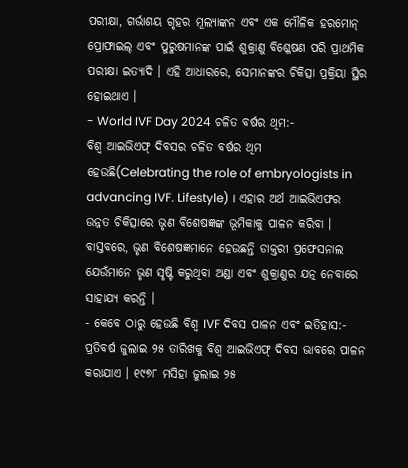ପରୀକ୍ଷା, ଗର୍ଭାଶୟ ଗୃହର ମୂଲ୍ୟାଙ୍କନ ଏବଂ ଏକ ମୌଳିକ ହରମୋନ୍ ପ୍ରୋଫାଇଲ୍ ଏବଂ ପୁରୁଷମାନଙ୍କ ପାଇଁ ଶୁକ୍ରାଣୁ ବିଶ୍ଳେଷଣ ପରି ପ୍ରାଥମିକ ପରୀକ୍ଷା ଇତ୍ୟାଦି । ଏହି ଆଧାରରେ, ସେମାନଙ୍କର ଚିକିତ୍ସା ପ୍ରକ୍ରିୟା ସ୍ଥିର ହୋଇଥାଏ ।
- World IVF Day 2024 ଚଳିତ ବର୍ଷର ଥିମ:-
ବିଶ୍ୱ ଆଇଭିଏଫ୍ ଦିବସର ଚଳିତ ବର୍ଷର ଥିମ ହେଉଛି(Celebrating the role of embryologists in advancing IVF. Lifestyle) । ଏହାର ଅର୍ଥ ଆଇଭିଏଫର ଉନ୍ନତ ଚିକିତ୍ସାରେ ଭୃଣ ବିଶେଷଜ୍ଞଙ୍କ ଭୂମିକାକୁ ପାଳନ କରିବା । ବାସ୍ତବରେ, ଭୃଣ ବିଶେଷଜ୍ଞମାନେ ହେଉଛନ୍ତି ଡାକ୍ତରୀ ପ୍ରଫେସନାଲ ଯେଉଁମାନେ ଭୃଣ ସୃଷ୍ଟି କରୁଥିବା ଅଣ୍ଡା ଏବଂ ଶୁକ୍ରାଣୁର ଯତ୍ନ ନେବାରେ ସାହାଯ୍ୟ କରନ୍ତି ।
- କେବେ ଠାରୁ ହେଉଛି ବିଶ୍ୱ IVF ଦିବସ ପାଳନ ଏବଂ ଇତିହାସ:-
ପ୍ରତିବର୍ଷ ଜୁଲାଇ ୨୫ ତାରିଖକୁ ବିଶ୍ଵ ଆଇଭିଏଫ୍ ଦିବସ ଭାବରେ ପାଳନ କରାଯାଏ । ୧୯୭୮ ମସିହା ଜୁଲାଇ ୨୫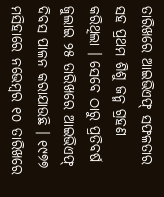ତାରିଖରେ ଆଇଭିଏଫ୍ ସଫଳତାର ସହ ପ୍ରଥମ ଶିଶୁ ଜନ୍ମ ଗ୍ରହଣ କରିଥିଲା । ସେବେ ଠାରୁ ପ୍ରତିବର୍ଷ ଜୁଲାଇ ୨୫ ତାରିଖରେ ଆଇଭିଏଫ୍ ଦିବସ ପାଳନ କରାଯାଉଛି । ୧୯୭୭ ମସିହାରେ ନଭେମ୍ବର ୧୦ ତାରିଖରେ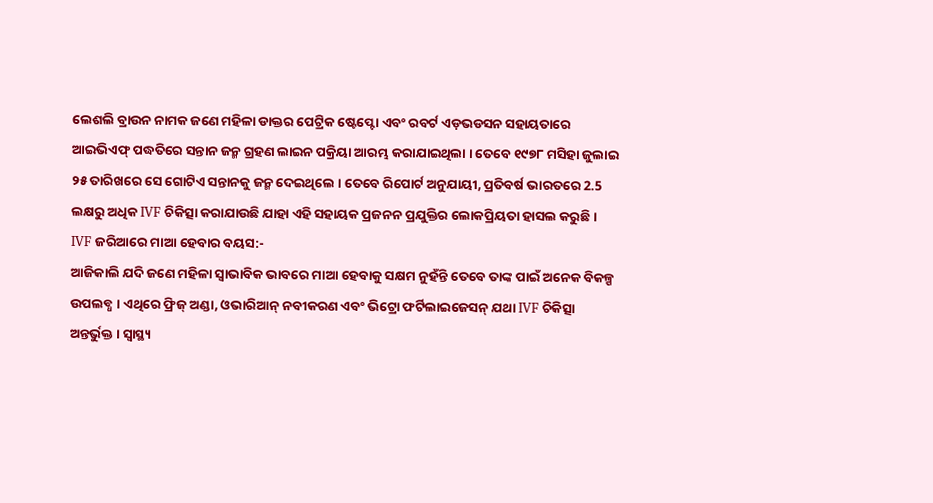ଲେଶଲି ବ୍ରାଉନ ନାମକ ଜଣେ ମହିଳା ଡାକ୍ତର ପେଟ୍ରିକ ଷ୍ଟେପ୍ଟୋ ଏବଂ ରବର୍ଟ ଏଡ଼ଭଡସନ ସହାୟତାରେ ଆଇଭିଏଫ୍ ପଦ୍ଧତିରେ ସନ୍ତାନ ଜନ୍ମ ଗ୍ରହଣ ଲାଇନ ପକ୍ରିୟା ଆରମ୍ଭ କରାଯାଇଥିଲା । ତେବେ ୧୯୭୮ ମସିହା ଜୁଲାଇ ୨୫ ତାରିଖରେ ସେ ଗୋଟିଏ ସନ୍ତାନକୁ ଜନ୍ମ ଦେଇଥିଲେ । ତେବେ ରିପୋର୍ଟ ଅନୁଯାୟୀ, ପ୍ରତିବର୍ଷ ଭାରତରେ 2.5 ଲକ୍ଷରୁ ଅଧିକ IVF ଚିକିତ୍ସା କରାଯାଉଛି ଯାହା ଏହି ସହାୟକ ପ୍ରଜନନ ପ୍ରଯୁକ୍ତିର ଲୋକପ୍ରିୟତା ହାସଲ କରୁଛି ।
IVF ଜରିଆରେ ମାଆ ହେବାର ବୟସ:-
ଆଜିକାଲି ଯଦି ଜଣେ ମହିଳା ସ୍ୱାଭାବିକ ଭାବରେ ମାଆ ହେବାକୁ ସକ୍ଷମ ନୁହଁନ୍ତି ତେବେ ତାଙ୍କ ପାଇଁ ଅନେକ ବିକଳ୍ପ ଉପଲବ୍ଧ । ଏଥିରେ ଫ୍ରିଜ୍ ଅଣ୍ଡା, ଓଭାରିଆନ୍ ନବୀକରଣ ଏବଂ ଭିଟ୍ରୋ ଫର୍ଟିଲାଇଜେସନ୍ ଯଥା IVF ଚିକିତ୍ସା ଅନ୍ତର୍ଭୁକ୍ତ । ସ୍ୱାସ୍ଥ୍ୟ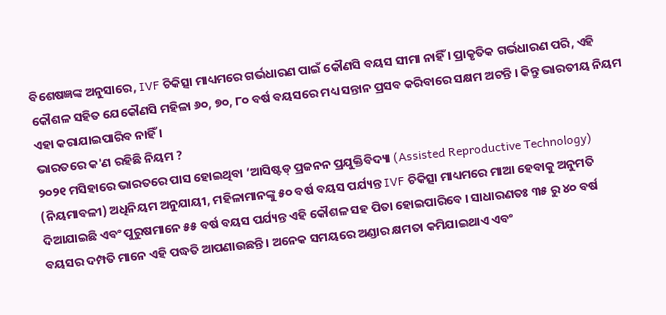ବିଶେଷଜ୍ଞଙ୍କ ଅନୁସାରେ, IVF ଚିକିତ୍ସା ମାଧ୍ୟମରେ ଗର୍ଭଧାରଣ ପାଇଁ କୌଣସି ବୟସ ସୀମା ନାହିଁ । ପ୍ରାକୃତିକ ଗର୍ଭଧାରଣ ପରି, ଏହି କୌଶଳ ସହିତ ଯେକୌଣସି ମହିଳା ୬୦, ୭୦, ୮୦ ବର୍ଷ ବୟସରେ ମଧ୍ୟ ସନ୍ତାନ ପ୍ରସବ କରିବାରେ ସକ୍ଷମ ଅଟନ୍ତି । କିନ୍ତୁ ଭାରତୀୟ ନିୟମ ଏହା କରାଯାଇପାରିବ ନାହିଁ ।
ଭାରତରେ କ'ଣ ରହିଛି ନିୟମ ?
୨୦୨୧ ମସିହାରେ ଭାରତରେ ପାସ ହୋଇଥିବା ‘ଆସିଷ୍ଟଡ୍ ପ୍ରଜନନ ପ୍ରଯୁକ୍ତିବିଦ୍ୟା (Assisted Reproductive Technology) (ନିୟମାବଳୀ) ଅଧିନିୟମ ଅନୁଯାୟୀ, ମହିଳାମାନଙ୍କୁ ୫୦ ବର୍ଷ ବୟସ ପର୍ଯ୍ୟନ୍ତ IVF ଚିକିତ୍ସା ମାଧ୍ୟମରେ ମାଆ ହେବାକୁ ଅନୁମତି ଦିଆଯାଇଛି ଏବଂ ପୁରୁଷମାନେ ୫୫ ବର୍ଷ ବୟସ ପର୍ଯ୍ୟନ୍ତ ଏହି କୌଶଳ ସହ ପିତା ହୋଇପାରିବେ । ସାଧାରଣତଃ ୩୫ ରୁ ୪୦ ବର୍ଷ ବୟସର ଦମ୍ପତି ମାନେ ଏହି ପଦ୍ଧତି ଆପଣାଉଛନ୍ତି । ଅନେକ ସମୟରେ ଅଣ୍ଡାର କ୍ଷମତା କମିଯାଇଥାଏ ଏବଂ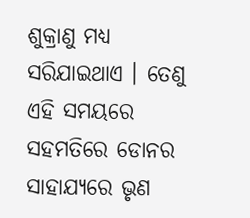ଶୁକ୍ରାଣୁ ମଧ୍ୟ ସରିଯାଇଥାଏ । ତେଣୁ ଏହି ସମୟରେ ସହମତିରେ ଡୋନର ସାହାଯ୍ୟରେ ଭୃଣ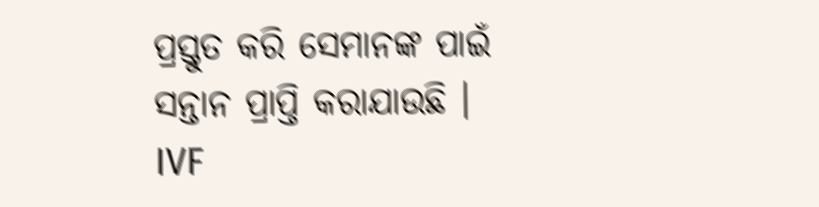ପ୍ରସ୍ତୁତ କରି ସେମାନଙ୍କ ପାଇଁ ସନ୍ତାନ ପ୍ରାପ୍ତି କରାଯାଉଛି ।
IVF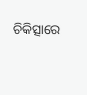ଚିକିତ୍ସାରେ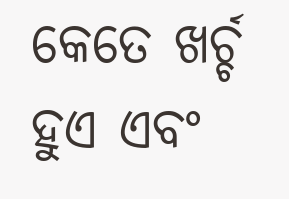କେତେ ଖର୍ଚ୍ଚ ହୁଏ ଏବଂ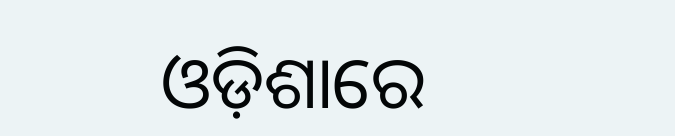ଓଡ଼ିଶାରେ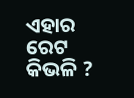ଏହାର ରେଟ କିଭଳି ?